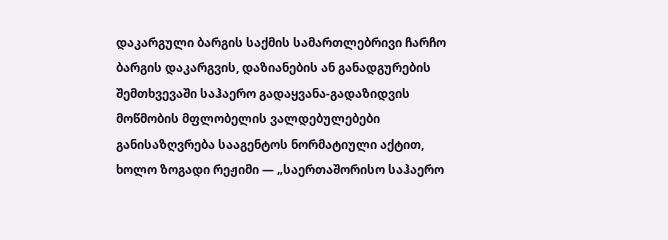დაკარგული ბარგის საქმის სამართლებრივი ჩარჩო
ბარგის დაკარგვის, დაზიანების ან განადგურების შემთხვევაში საჰაერო გადაყვანა-გადაზიდვის მოწმობის მფლობელის ვალდებულებები განისაზღვრება სააგენტოს ნორმატიული აქტით, ხოლო ზოგადი რეჟიმი — „საერთაშორისო საჰაერო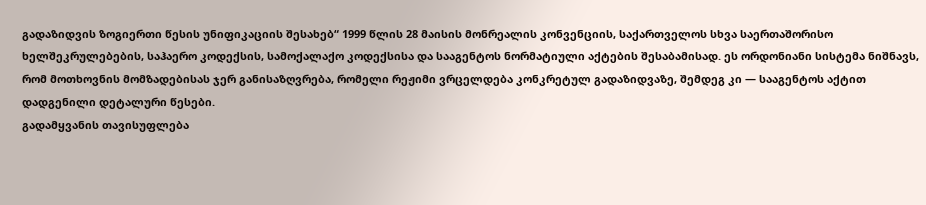გადაზიდვის ზოგიერთი წესის უნიფიკაციის შესახებ“ 1999 წლის 28 მაისის მონრეალის კონვენციის, საქართველოს სხვა საერთაშორისო ხელშეკრულებების, საჰაერო კოდექსის, სამოქალაქო კოდექსისა და სააგენტოს ნორმატიული აქტების შესაბამისად. ეს ორდონიანი სისტემა ნიშნავს, რომ მოთხოვნის მომზადებისას ჯერ განისაზღვრება, რომელი რეჟიმი ვრცელდება კონკრეტულ გადაზიდვაზე, შემდეგ კი — სააგენტოს აქტით დადგენილი დეტალური წესები.
გადამყვანის თავისუფლება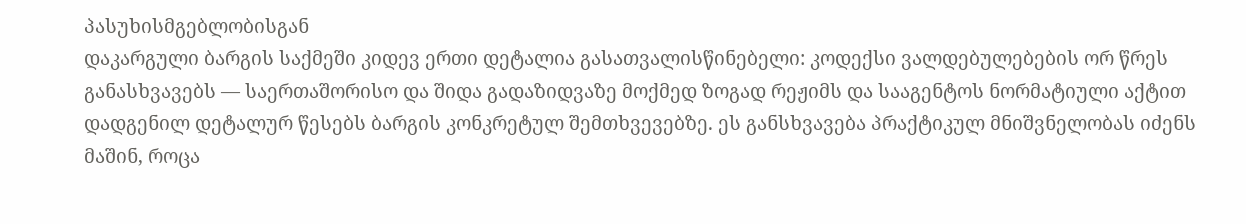პასუხისმგებლობისგან
დაკარგული ბარგის საქმეში კიდევ ერთი დეტალია გასათვალისწინებელი: კოდექსი ვალდებულებების ორ წრეს განასხვავებს — საერთაშორისო და შიდა გადაზიდვაზე მოქმედ ზოგად რეჟიმს და სააგენტოს ნორმატიული აქტით დადგენილ დეტალურ წესებს ბარგის კონკრეტულ შემთხვევებზე. ეს განსხვავება პრაქტიკულ მნიშვნელობას იძენს მაშინ, როცა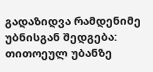გადაზიდვა რამდენიმე უბნისგან შედგება: თითოეულ უბანზე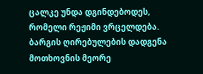ცალკე უნდა დგინდებოდეს, რომელი რეჟიმი ვრცელდება.
ბარგის ღირებულების დადგენა მოთხოვნის მეორე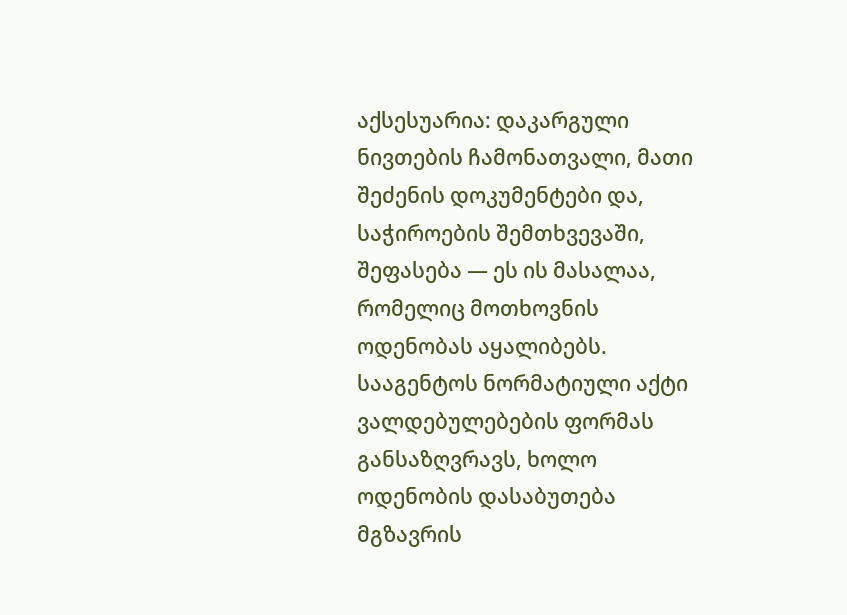აქსესუარია: დაკარგული ნივთების ჩამონათვალი, მათი შეძენის დოკუმენტები და, საჭიროების შემთხვევაში, შეფასება — ეს ის მასალაა, რომელიც მოთხოვნის ოდენობას აყალიბებს. სააგენტოს ნორმატიული აქტი ვალდებულებების ფორმას განსაზღვრავს, ხოლო ოდენობის დასაბუთება მგზავრის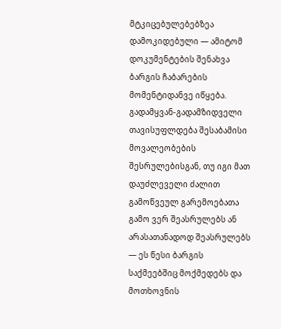მტკიცებულებებზეა დამოკიდებული — ამიტომ დოკუმენტების შენახვა ბარგის ჩაბარების მომენტიდანვე იწყება.
გადამყვან-გადამზიდველი თავისუფლდება შესაბამისი მოვალეობების შესრულებისგან, თუ იგი მათ დაუძლეველი ძალით გამოწვეულ გარემოებათა გამო ვერ შეასრულებს ან არასათანადოდ შეასრულებს — ეს წესი ბარგის საქმეებშიც მოქმედებს და მოთხოვნის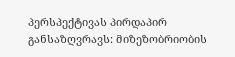პერსპექტივას პირდაპირ განსაზღვრავს: მიზეზობრიობის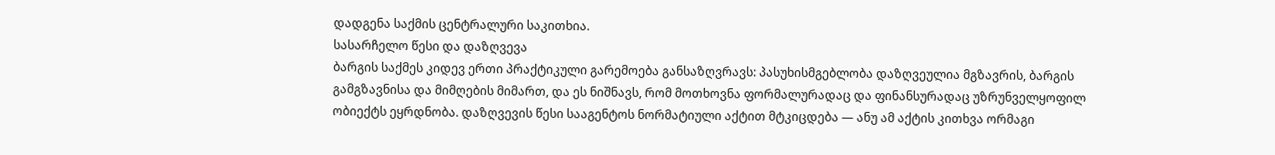დადგენა საქმის ცენტრალური საკითხია.
სასარჩელო წესი და დაზღვევა
ბარგის საქმეს კიდევ ერთი პრაქტიკული გარემოება განსაზღვრავს: პასუხისმგებლობა დაზღვეულია მგზავრის, ბარგის გამგზავნისა და მიმღების მიმართ, და ეს ნიშნავს, რომ მოთხოვნა ფორმალურადაც და ფინანსურადაც უზრუნველყოფილ ობიექტს ეყრდნობა. დაზღვევის წესი სააგენტოს ნორმატიული აქტით მტკიცდება — ანუ ამ აქტის კითხვა ორმაგი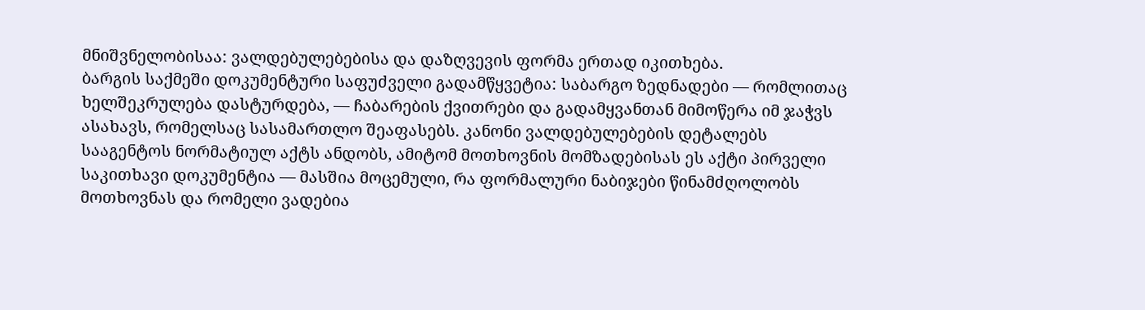მნიშვნელობისაა: ვალდებულებებისა და დაზღვევის ფორმა ერთად იკითხება.
ბარგის საქმეში დოკუმენტური საფუძველი გადამწყვეტია: საბარგო ზედნადები — რომლითაც ხელშეკრულება დასტურდება, — ჩაბარების ქვითრები და გადამყვანთან მიმოწერა იმ ჯაჭვს ასახავს, რომელსაც სასამართლო შეაფასებს. კანონი ვალდებულებების დეტალებს სააგენტოს ნორმატიულ აქტს ანდობს, ამიტომ მოთხოვნის მომზადებისას ეს აქტი პირველი საკითხავი დოკუმენტია — მასშია მოცემული, რა ფორმალური ნაბიჯები წინამძღოლობს მოთხოვნას და რომელი ვადებია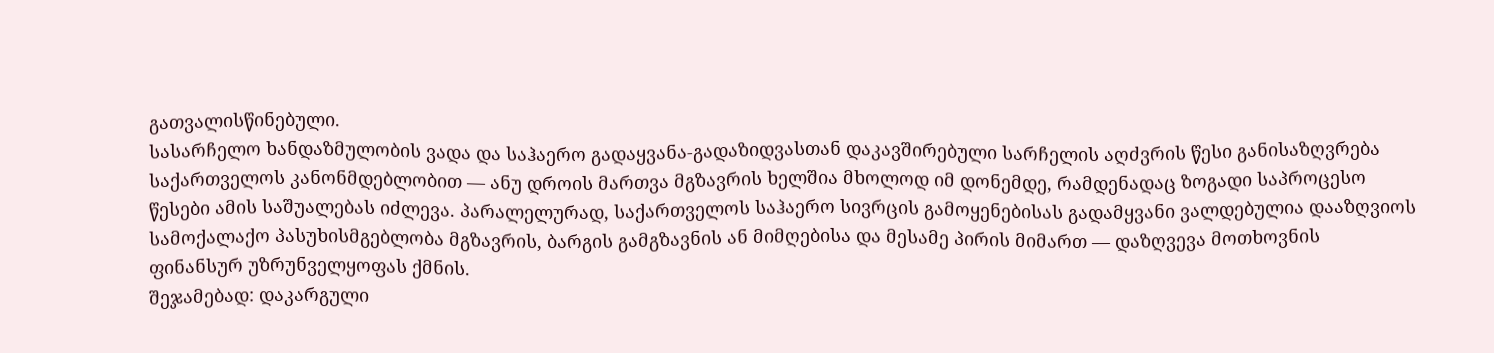გათვალისწინებული.
სასარჩელო ხანდაზმულობის ვადა და საჰაერო გადაყვანა-გადაზიდვასთან დაკავშირებული სარჩელის აღძვრის წესი განისაზღვრება საქართველოს კანონმდებლობით — ანუ დროის მართვა მგზავრის ხელშია მხოლოდ იმ დონემდე, რამდენადაც ზოგადი საპროცესო წესები ამის საშუალებას იძლევა. პარალელურად, საქართველოს საჰაერო სივრცის გამოყენებისას გადამყვანი ვალდებულია დააზღვიოს სამოქალაქო პასუხისმგებლობა მგზავრის, ბარგის გამგზავნის ან მიმღებისა და მესამე პირის მიმართ — დაზღვევა მოთხოვნის ფინანსურ უზრუნველყოფას ქმნის.
შეჯამებად: დაკარგული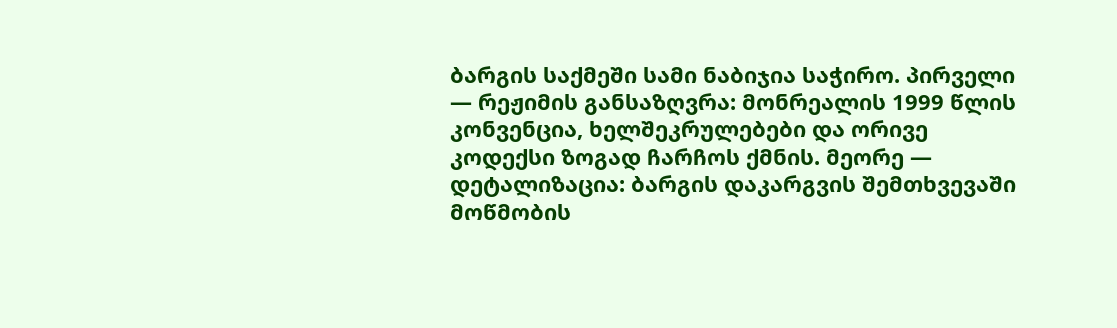ბარგის საქმეში სამი ნაბიჯია საჭირო. პირველი — რეჟიმის განსაზღვრა: მონრეალის 1999 წლის კონვენცია, ხელშეკრულებები და ორივე კოდექსი ზოგად ჩარჩოს ქმნის. მეორე — დეტალიზაცია: ბარგის დაკარგვის შემთხვევაში მოწმობის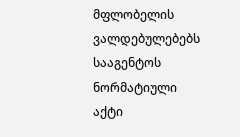მფლობელის ვალდებულებებს სააგენტოს ნორმატიული აქტი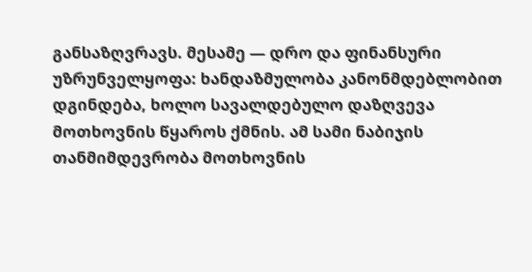განსაზღვრავს. მესამე — დრო და ფინანსური უზრუნველყოფა: ხანდაზმულობა კანონმდებლობით დგინდება, ხოლო სავალდებულო დაზღვევა მოთხოვნის წყაროს ქმნის. ამ სამი ნაბიჯის თანმიმდევრობა მოთხოვნის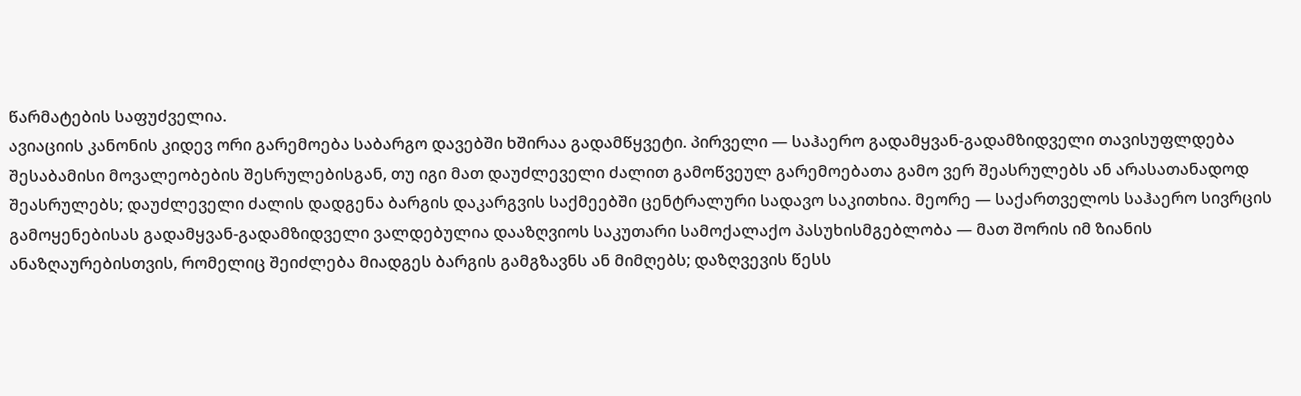წარმატების საფუძველია.
ავიაციის კანონის კიდევ ორი გარემოება საბარგო დავებში ხშირაა გადამწყვეტი. პირველი — საჰაერო გადამყვან-გადამზიდველი თავისუფლდება შესაბამისი მოვალეობების შესრულებისგან, თუ იგი მათ დაუძლეველი ძალით გამოწვეულ გარემოებათა გამო ვერ შეასრულებს ან არასათანადოდ შეასრულებს; დაუძლეველი ძალის დადგენა ბარგის დაკარგვის საქმეებში ცენტრალური სადავო საკითხია. მეორე — საქართველოს საჰაერო სივრცის გამოყენებისას გადამყვან-გადამზიდველი ვალდებულია დააზღვიოს საკუთარი სამოქალაქო პასუხისმგებლობა — მათ შორის იმ ზიანის ანაზღაურებისთვის, რომელიც შეიძლება მიადგეს ბარგის გამგზავნს ან მიმღებს; დაზღვევის წესს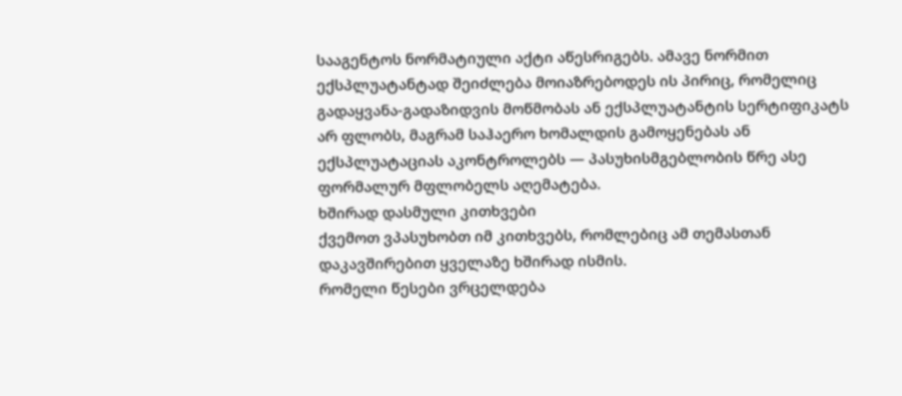სააგენტოს ნორმატიული აქტი აწესრიგებს. ამავე ნორმით ექსპლუატანტად შეიძლება მოიაზრებოდეს ის პირიც, რომელიც გადაყვანა-გადაზიდვის მოწმობას ან ექსპლუატანტის სერტიფიკატს არ ფლობს, მაგრამ საჰაერო ხომალდის გამოყენებას ან ექსპლუატაციას აკონტროლებს — პასუხისმგებლობის წრე ასე ფორმალურ მფლობელს აღემატება.
ხშირად დასმული კითხვები
ქვემოთ ვპასუხობთ იმ კითხვებს, რომლებიც ამ თემასთან დაკავშირებით ყველაზე ხშირად ისმის.
რომელი წესები ვრცელდება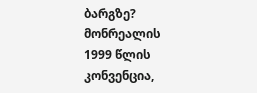ბარგზე?
მონრეალის 1999 წლის კონვენცია,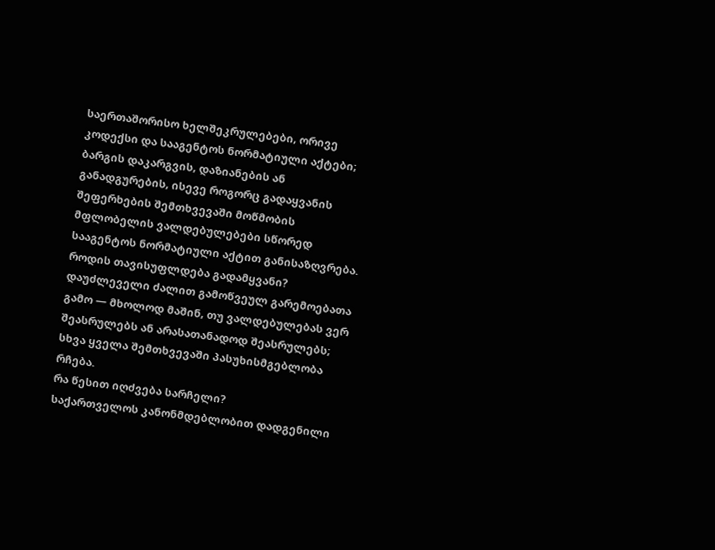საერთაშორისო ხელშეკრულებები, ორივე კოდექსი და სააგენტოს ნორმატიული აქტები; ბარგის დაკარგვის, დაზიანების ან განადგურების, ისევე როგორც გადაყვანის შეფერხების შემთხვევაში მოწმობის მფლობელის ვალდებულებები სწორედ სააგენტოს ნორმატიული აქტით განისაზღვრება.
როდის თავისუფლდება გადამყვანი?
დაუძლეველი ძალით გამოწვეულ გარემოებათა გამო — მხოლოდ მაშინ, თუ ვალდებულებას ვერ შეასრულებს ან არასათანადოდ შეასრულებს; სხვა ყველა შემთხვევაში პასუხისმგებლობა რჩება.
რა წესით იღძვება სარჩელი?
საქართველოს კანონმდებლობით დადგენილი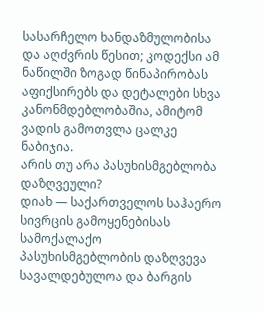სასარჩელო ხანდაზმულობისა და აღძვრის წესით; კოდექსი ამ ნაწილში ზოგად წინაპირობას აფიქსირებს და დეტალები სხვა კანონმდებლობაშია, ამიტომ ვადის გამოთვლა ცალკე ნაბიჯია.
არის თუ არა პასუხისმგებლობა დაზღვეული?
დიახ — საქართველოს საჰაერო სივრცის გამოყენებისას სამოქალაქო პასუხისმგებლობის დაზღვევა სავალდებულოა და ბარგის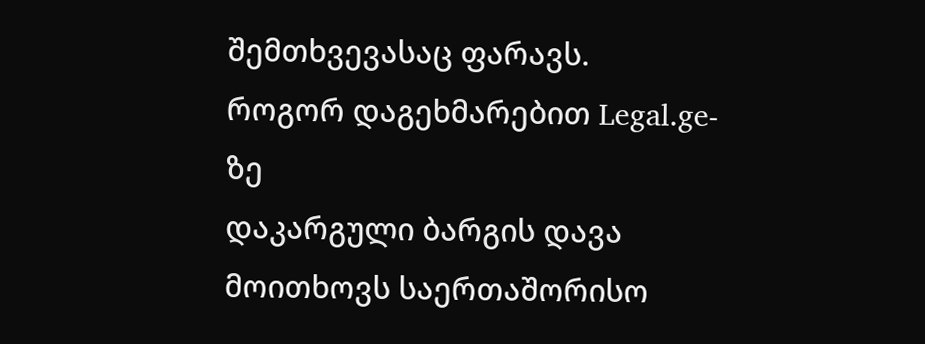შემთხვევასაც ფარავს.
როგორ დაგეხმარებით Legal.ge-ზე
დაკარგული ბარგის დავა მოითხოვს საერთაშორისო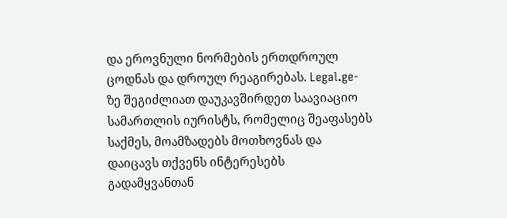და ეროვნული ნორმების ერთდროულ ცოდნას და დროულ რეაგირებას. Legal.ge-ზე შეგიძლიათ დაუკავშირდეთ საავიაციო სამართლის იურისტს, რომელიც შეაფასებს საქმეს, მოამზადებს მოთხოვნას და დაიცავს თქვენს ინტერესებს გადამყვანთან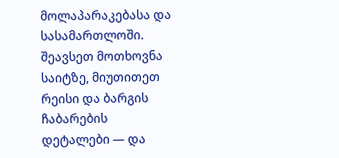მოლაპარაკებასა და სასამართლოში. შეავსეთ მოთხოვნა საიტზე, მიუთითეთ რეისი და ბარგის ჩაბარების დეტალები — და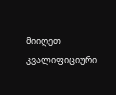მიიღეთ კვალიფიციური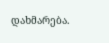დახმარება.